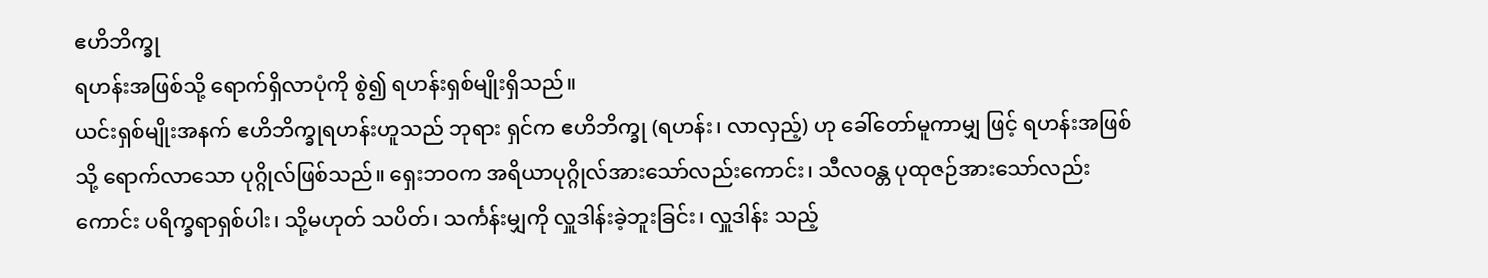ဧဟိဘိက္ခု
ရဟန်းအဖြစ်သို့ ရောက်ရှိလာပုံကို စွဲ၍ ရဟန်းရှစ်မျိုးရှိသည်။
ယင်းရှစ်မျိုးအနက် ဧဟိဘိက္ခုရဟန်းဟူသည် ဘုရား ရှင်က ဧဟိဘိက္ခု (ရဟန်း၊ လာလှည့်) ဟု ခေါ်တော်မူကာမျှ ဖြင့် ရဟန်းအဖြစ်သို့ ရောက်လာသော ပုဂ္ဂိုလ်ဖြစ်သည်။ ရှေးဘဝက အရိယာပုဂ္ဂိုလ်အားသော်လည်းကောင်း၊ သီလဝန္တ ပုထုဇဉ်အားသော်လည်းကောင်း ပရိက္ခရာရှစ်ပါး၊ သို့မဟုတ် သပိတ်၊ သင်္ကန်းမျှကို လှူဒါန်းခဲ့ဘူးခြင်း၊ လှူဒါန်း သည့်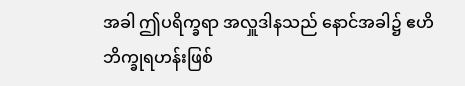အခါ ဤပရိက္ခရာ အလှူဒါနသည် နောင်အခါ၌ ဧဟိ ဘိက္ခုရဟန်းဖြစ်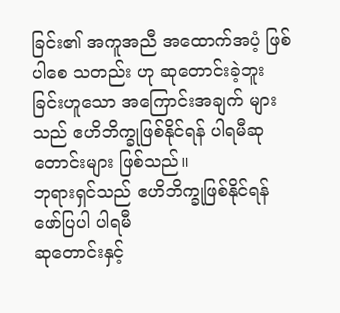ခြင်း၏ အကူအညီ အထောက်အပံ့ ဖြစ်ပါစေ သတည်း ဟု ဆုတောင်းခဲ့ဘူးခြင်းဟူသော အကြောင်းအချက် များသည် ဧဟိဘိက္ခုဖြစ်နိုင်ရန် ပါရမီဆုတောင်းများ ဖြစ်သည်။
ဘုရားရှင်သည် ဧဟိဘိက္ခုဖြစ်နိုင်ရန် ဖော်ပြပါ ပါရမီ
ဆုတောင်းနှင့်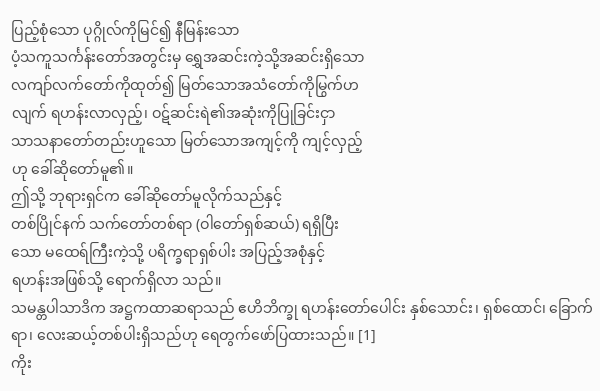ပြည့်စုံသော ပုဂ္ဂိုလ်ကိုမြင်၍ နီမြန်းသော
ပံ့သကူသင်္ကန်းတော်အတွင်းမှ ရွှေအဆင်းကဲ့သို့အဆင်းရှိသော
လကျာ်လက်တော်ကိုထုတ်၍ မြတ်သောအသံတော်ကိုမြွက်ဟ
လျက် ရဟန်းလာလှည့်၊ ဝဋ်ဆင်းရဲ၏အဆုံးကိုပြုခြင်းငှာ
သာသနာတော်တည်းဟူသော မြတ်သောအကျင့်ကို ကျင့်လှည့်
ဟု ခေါ်ဆိုတော်မူ၏။
ဤသို့ ဘုရားရှင်က ခေါ်ဆိုတော်မူလိုက်သည်နှင့်
တစ်ပြိုင်နက် သက်တော်တစ်ရာ (ဝါတော်ရှစ်ဆယ်) ရရှိပြီး
သော မထေရ်ကြီးကဲ့သို့ ပရိက္ခရာရှစ်ပါး အပြည့်အစုံနှင့်
ရဟန်းအဖြစ်သို့ ရောက်ရှိလာ သည်။
သမန္တပါသာဒိက အဋ္ဌကထာဆရာသည် ဧဟိဘိက္ခု ရဟန်းတော်ပေါင်း နှစ်သောင်း၊ ရှစ်ထောင်၊ ခြောက်ရာ၊ လေးဆယ့်တစ်ပါးရှိသည်ဟု ရေတွက်ဖော်ပြထားသည်။ [1]
ကိုး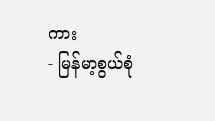ကား
- မြန်မာ့စွယ်စုံ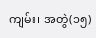ကျမ်း၊ အတွဲ(၁၅)